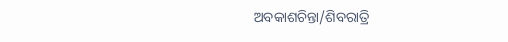ଅବକାଶଚିନ୍ତା/ଶିବରାତ୍ରି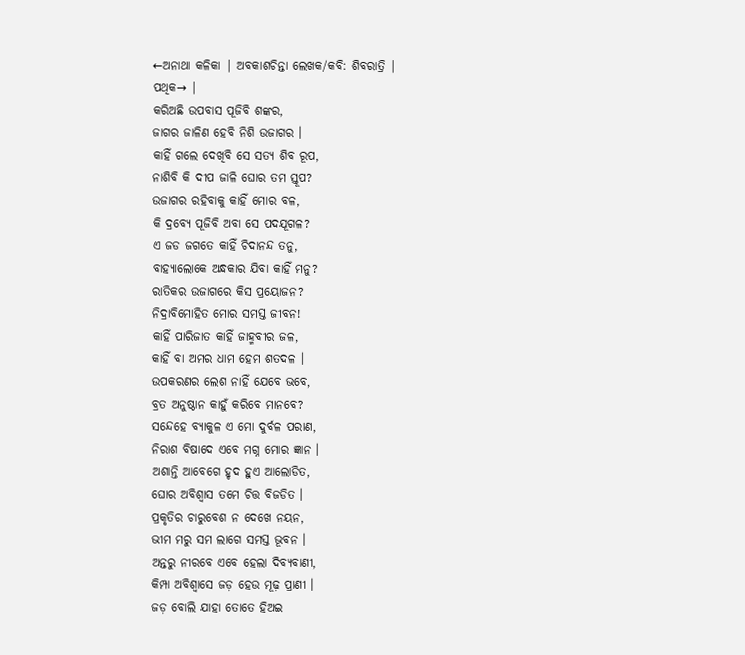←ଅନାଥା କଳିକା | ଅବକାଶଚିନ୍ତା ଲେଖକ/କବି: ଶିବରାତ୍ରି |
ପଥିକ→ |
କରିଅଛି ଉପବାସ ପୂଜିବି ଶଙ୍କର,
ଜାଗର ଜାଳିଣ ହେବି ନିଶି ଉଜାଗର ।
କାହିଁ ଗଲେ ଦେଖିବି ସେ ସତ୍ୟ ଶିବ ରୂପ,
ନାଶିବି କି ଦୀପ ଜାଳି ଘୋର ତମ ସ୍ତୂପ?
ଉଜାଗର ରହିବାକୁ କାହିଁ ମୋର ବଳ,
କି ଦ୍ରବ୍ୟେ ପୂଜିବି ଅବା ସେ ପଦଯୂଗଳ?
ଏ ଜଡ ଜଗତେ କାହିଁ ଚିଦାନନ୍ଦ ତନୁ,
ବାହ୍ୟାଲୋକେ ଅନ୍ଧକାର ଯିବା କାହିଁ ମନୁ?
ରାତିକର ଉଜାଗରେ କିସ ପ୍ରୟୋଜନ?
ନିଦ୍ରାବିମୋହିତ ମୋର ସମସ୍ତ ଜୀବନ!
କାହିଁ ପାରିଜାତ କାହିଁ ଜାହ୍ମବୀର ଜଳ,
କାହିଁ ବା ଅମର ଧାମ ହେମ ଶତଦଳ ।
ଉପକରଣର ଲେଶ ନାହିଁ ଯେବେ ଭବେ,
ବ୍ରତ ଅନୁଷ୍ଠାନ କାହୁଁ କରିବେ ମାନବେ?
ସନ୍ଦେହେ ବ୍ୟାକୁଳ ଏ ମୋ ଦୁର୍ବଳ ପରାଣ,
ନିରାଶ ବିଷାଦେ ଏବେ ମଗ୍ନ ମୋର ଜ୍ଞାନ ।
ଅଶାନ୍ତି ଆବେଗେ ହୃଦ ହୁଏ ଆଲୋଡିତ,
ଘୋର ଅବିଶ୍ବାସ ତମେ ଚିତ୍ତ ବିଜଡିତ ।
ପ୍ରକୃତିର ଚାରୁବେଶ ନ ଦେଖେ ନୟନ,
ଭୀମ ମରୁ ସମ ଲାଗେ ସମସ୍ତ ଭୂବନ ।
ଅନ୍ତରୁ ନୀରବେ ଏବେ ହେଲା ଦିବ୍ୟବାଣୀ,
କିମ୍ପା ଅବିଶ୍ବାସେ ଜଡ଼ ହେଉ ମୂଢ଼ ପ୍ରାଣୀ ।
ଜଡ଼ ବୋଲି ଯାହା ତୋତେ ହିଅଇ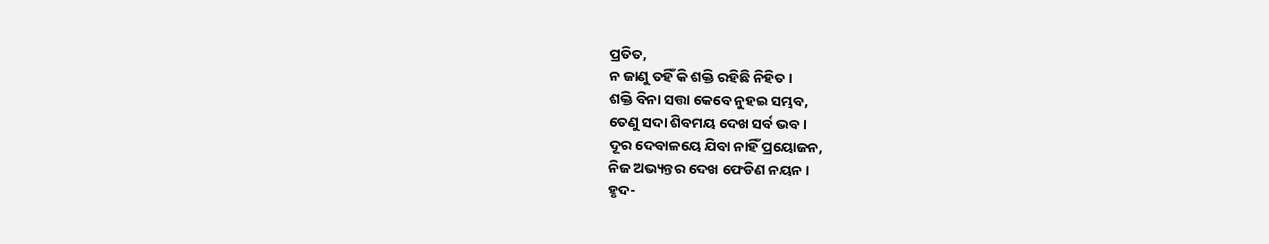ପ୍ରତିତ,
ନ ଜାଣୁ ତହିଁ କି ଶକ୍ତି ରହିଛି ନିହିତ ।
ଶକ୍ତି ବିନା ସତ୍ତା କେବେ ନୁହଇ ସମ୍ଭବ,
ତେଣୁ ସଦା ଶିବମୟ ଦେଖ ସର୍ବ ଭବ ।
ଦୂର ଦେବାଳୟେ ଯିବା ନାହିଁ ପ୍ରୟୋଜନ,
ନିଜ ଅଭ୍ୟନ୍ତର ଦେଖ ଫେଡିଣ ନୟନ ।
ହୃଦ-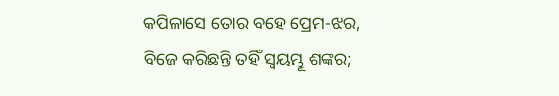କପିଳାସେ ତୋର ବହେ ପ୍ରେମ-ଝର,
ବିଜେ କରିଛନ୍ତି ତହିଁ ସ୍ବୟମ୍ଭୂ ଶଙ୍କର;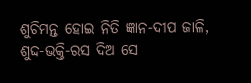ଶୁଚିମନ୍ତ ହୋଇ ନିତି ଜ୍ଞାନ-ଦୀପ ଜାଳି,
ଶୁଦ୍ଦ-ଭକ୍ତି-ରସ ଦିଅ ସେ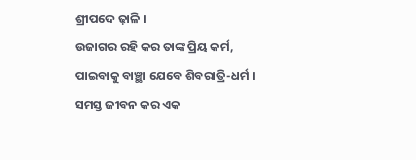ଶ୍ରୀପଦେ ଢ଼ାଳି ।
ଉଜାଗର ରହି କର ତାଙ୍କ ପ୍ରିୟ କର୍ମ,
ପାଇବାକୁ ବାଞ୍ଛା ଯେବେ ଶିବରାତ୍ରି-ଧର୍ମ ।
ସମସ୍ତ ଜୀବନ କର ଏକ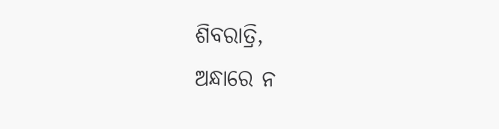ଶିବରାତ୍ରି,
ଅନ୍ଧାରେ ନ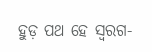ହୁଡ଼ ପଥ ହେ ସ୍ବରଗ-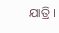ଯାତ୍ରି ।